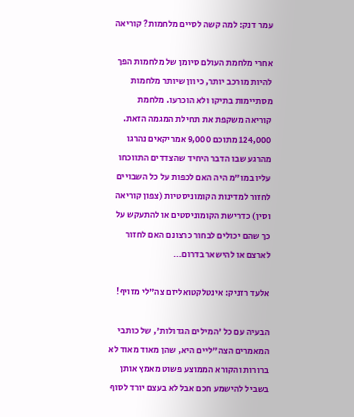עמר דנק: למה קשה לסיים מלחמות? קוריאה

אחרי מלחמת העולם סיומן של מלחמות הפך להיות מורכב יותר, כיוון שיותר מלחמות מסתיימות בתיקו ולא הוכרעו. מלחמת קוריאה משקפת את תחילת המגמה הזאת. 124,000 מתוכם 9,000 אמריקאים נהרגו מהרגע שבו הדבר היחיד שהצדדים התווכחו עליו במו"מ היה האם לכפות על כל השבויים לחזור למדינות הקומוניסטיות (צפון קוריאה וסין) כדרישת הקומוניסטים או להתעקש על כך שהם יכולים לבחור כרצונם האם לחזור לארצם או להישאר בדרום…

אלעד רזניק: אינטלקטואליזם צה"לי מזויף!

הבעיה עם כל 'המילים הגדולות', של כותבי המאמרים הצה"ליים היא, שהן מאוד מאוד לא ברורות והקורא הממוצע פשוט מאמץ אותן בשביל להישמע חכם אבל לא בעצם יורד לסוף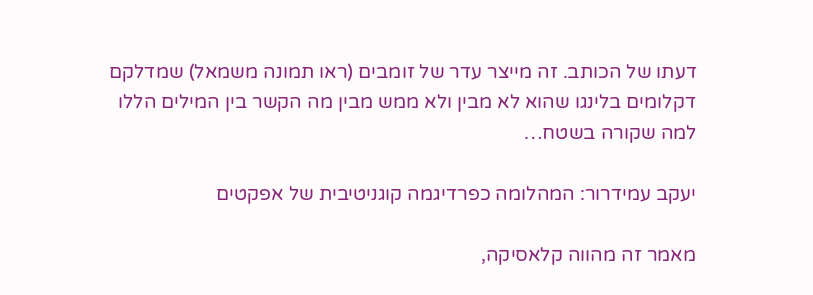דעתו של הכותב. זה מייצר עדר של זומבים (ראו תמונה משמאל) שמדלקם דקלומים בלינגו שהוא לא מבין ולא ממש מבין מה הקשר בין המילים הללו למה שקורה בשטח…

יעקב עמידרור: המהלומה כפרדיגמה קוגניטיבית של אפקטים

מאמר זה מהווה קלאסיקה,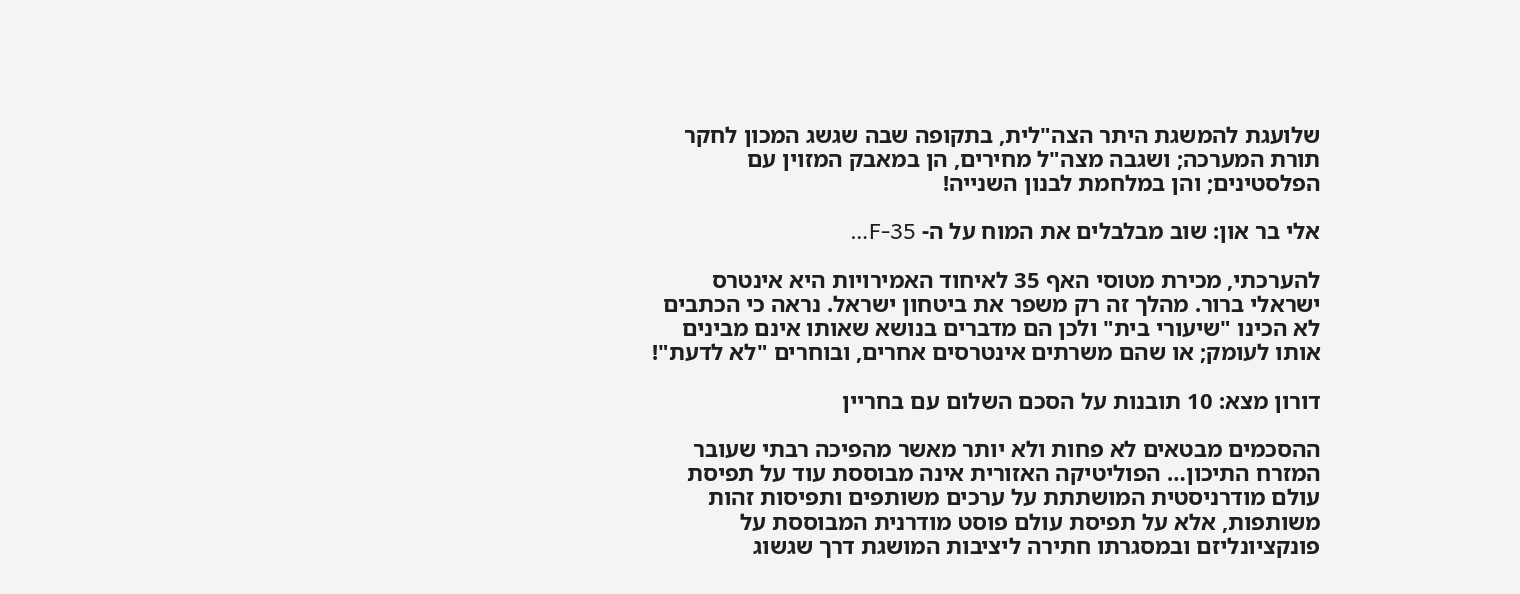שלועגת להמשגת היתר הצה"לית, בתקופה שבה שגשג המכון לחקר תורת המערכה; ושגבה מצה"ל מחירים, הן במאבק המזוין עם הפלסטינים; והן במלחמת לבנון השנייה!

אלי בר און: שוב מבלבלים את המוח על ה- F-35…

להערכתי, מכירת מטוסי האף 35 לאיחוד האמירויות היא אינטרס ישראלי ברור. מהלך זה רק משפר את ביטחון ישראל. נראה כי הכתבים לא הכינו "שיעורי בית" ולכן הם מדברים בנושא שאותו אינם מבינים אותו לעומק; או שהם משרתים אינטרסים אחרים, ובוחרים "לא לדעת"!

דורון מצא: 10 תובנות על הסכם השלום עם בחריין

ההסכמים מבטאים לא פחות ולא יותר מאשר מהפיכה רבתי שעובר המזרח התיכון… הפוליטיקה האזורית אינה מבוססת עוד על תפיסת עולם מודרניסטית המושתתת על ערכים משותפים ותפיסות זהות משותפות, אלא על תפיסת עולם פוסט מודרנית המבוססת על פונקציונליזם ובמסגרתו חתירה ליציבות המושגת דרך שגשוג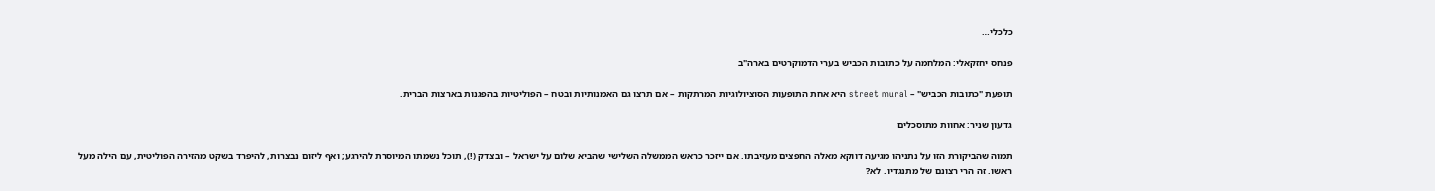כלכלי…

פנחס יחזקאלי: המלחמה על כתובות הכביש בערי הדמוקרטים בארה"ב

תופעת "כתובות הכביש" – street mural היא אחת התופעות הסוציולוגיות המרתקות – אם תרצו גם האמנותיות ובטח – הפוליטיות בהפגנות בארצות הברית.

גדעון שניר: אחוות מתוסכלים

תמוה שהביקורת הזו על נתניהו מגיעה דווקא מאלה החפצים מעזיבתו. אם ייזכר כראש הממשלה השלישי שהביא שלום על ישראל – ובצדק (!), תוכל נשמתו המיוסרת להירגע; ואף ליזום נבצרות, להיפרד בשקט מהזירה הפוליטית, עם הילה מעל ראשו. זה הרי רצונם של מתנגדיו. לא?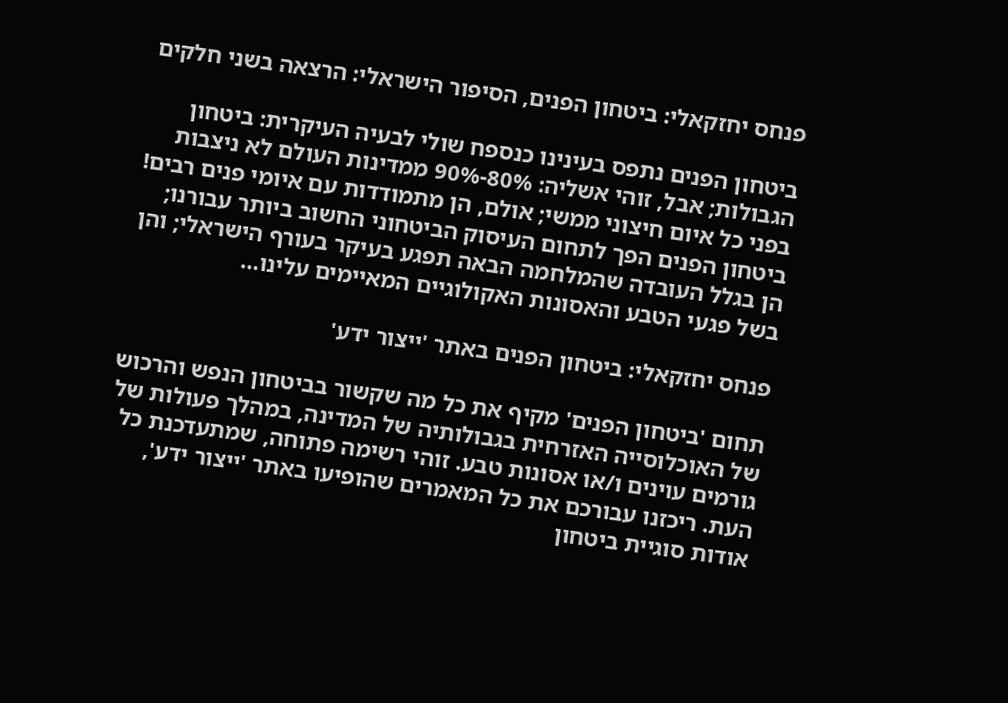פנחס יחזקאלי: ביטחון הפנים, הסיפור הישראלי: הרצאה בשני חלקים

ביטחון הפנים נתפס בעינינו כנספח שולי לבעיה העיקרית: ביטחון הגבולות; אבל, זוהי אשליה: 80%-90% ממדינות העולם לא ניצבות בפני כל איום חיצוני ממשי; אולם, הן מתמודדות עם איומי פנים רבים! ביטחון הפנים הפך לתחום העיסוק הביטחוני החשוב ביותר עבורנו; הן בגלל העובדה שהמלחמה הבאה תפגע בעיקר בעורף הישראלי; והן בשל פגעי הטבע והאסונות האקולוגיים המאיימים עלינו…

פנחס יחזקאלי: ביטחון הפנים באתר 'ייצור ידע'

תחום 'ביטחון הפנים' מקיף את כל מה שקשור בביטחון הנפש והרכוש של האוכלוסייה האזרחית בגבולותיה של המדינה, במהלך פעולות של גורמים עוינים ו/או אסונות טבע. זוהי רשימה פתוחה, שמתעדכנת כל העת. ריכזנו עבורכם את כל המאמרים שהופיעו באתר 'ייצור ידע', אודות סוגיית ביטחון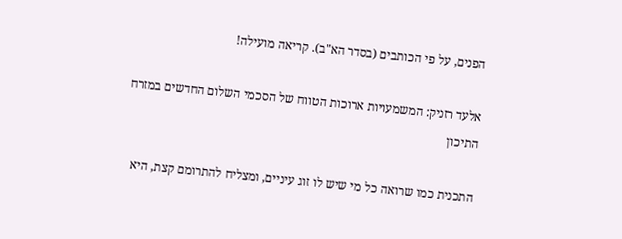הפנים, על פי הכותבים (בסדר הא"ב). קריאה מועילה!

אלעד רזניק: המשמעויות ארוכות הטווח של הסכמי השלום החדשים במזרח התיכון

התכנית כמו שרואה כל מי שיש לו זוג עיניים, ומצליח להתרומם קצת, היא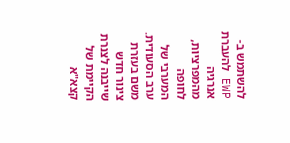להשתמש ב- EWP להעברת אנרגיה מהמפרציות, לחופה המערבי של ערב הסעודית. משם בעזרת צינור חדש שייבנה לצנרת הקיימת של קצא"א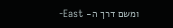ומשם דרך ה- East-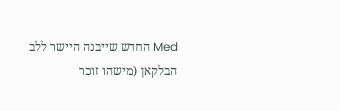Med החדש שייבנה היישר ללב הבלקאן (מישהו זוכר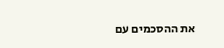את ההסכמים עם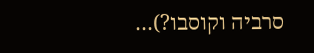סרביה וקוסבו?)…